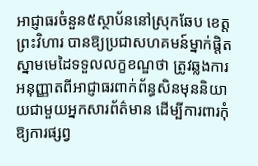អាជ្ញាធរចំនួន៥ស្ថាប័ននៅស្រុកឆែប ខេត្តព្រះវិហារ បានឱ្យប្រជាសហគមន៍ម្នាក់ផ្តិតស្នាមមេដៃទទួលលក្ខខណ្ឌថា ត្រូវឆ្លងការអនុញ្ញាតពីអាជ្ញាធរពាក់ព័ន្ធសិនមុននិយាយជាមួយអ្នកសារព័ត៌មាន ដើម្បីការពារកុំឱ្យការផ្សព្វ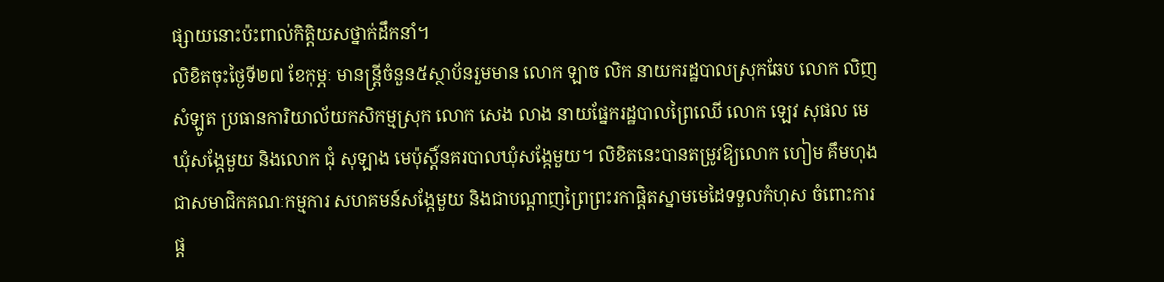ផ្សាយនោះប៉ះពាល់កិត្តិយសថ្នាក់ដឹកនាំ។
លិខិតចុះថ្ងៃទី២៧ ខែកុម្ភៈ មានន្ត្រីចំនួន៥ស្ថាប័នរួមមាន លោក ឡាច លិក នាយករដ្ឋបាលស្រុកឆែប លោក លិញ សំឡូត ប្រធានការិយាល័យកសិកម្មស្រុក លោក សេង លាង នាយផ្នែករដ្ឋបាលព្រៃឈើ លោក ឡេវ សុផល មេឃុំសង្កែមួយ និងលោក ជុំ សុឡាង មេប៉ុស្តិ៍នគរបាលឃុំសង្កែមួយ។ លិខិតនេះបានតម្រូវឱ្យលោក ហៀម គឹមហុង ជាសមាជិកគណៈកម្មការ សហគមន៍សង្កែមួយ និងជាបណ្តាញព្រៃព្រះរកាផ្តិតស្នាមមេដៃទទួលកំហុស ចំពោះការផ្ត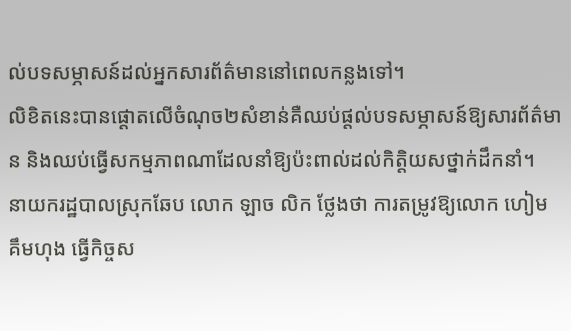ល់បទសម្ភាសន៍ដល់អ្នកសារព័ត៌មាននៅពេលកន្លងទៅ។
លិខិតនេះបានផ្តោតលើចំណុច២សំខាន់គឺឈប់ផ្តល់បទសម្ភាសន៍ឱ្យសារព័ត៌មាន និងឈប់ធ្វើសកម្មភាពណាដែលនាំឱ្យប៉ះពាល់ដល់កិត្តិយសថ្នាក់ដឹកនាំ។
នាយករដ្ឋបាលស្រុកឆែប លោក ឡាច លិក ថ្លែងថា ការតម្រូវឱ្យលោក ហៀម គឹមហុង ធ្វើកិច្ចស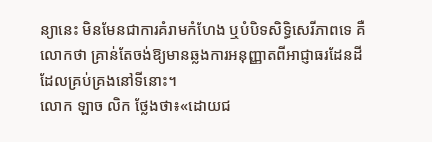ន្យានេះ មិនមែនជាការគំរាមកំហែង ឬបំបិទសិទ្ធិសេរីភាពទេ គឺលោកថា គ្រាន់តែចង់ឱ្យមានឆ្លងការអនុញ្ញាតពីអាជ្ញាធរដែនដីដែលគ្រប់គ្រងនៅទីនោះ។
លោក ឡាច លិក ថ្លែងថា៖«ដោយជ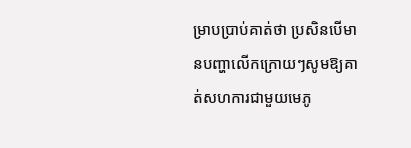ម្រាបប្រាប់គាត់ថា ប្រសិនបើមានបញ្ហាលើកក្រោយៗសូមឱ្យគាត់សហការជាមួយមេភូ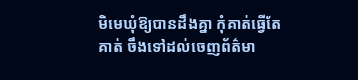មិមេឃុំឱ្យបានដឹងគ្នា កុំគាត់ធ្វើតែគាត់ ចឹងទៅដល់ចេញព័ត៌មា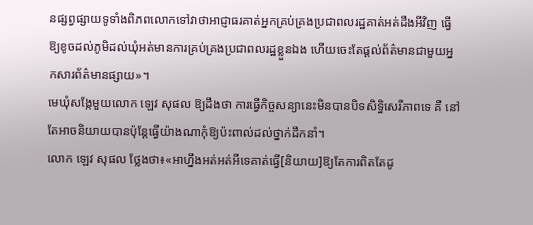នផ្សព្វផ្សាយទូទាំងពិភពលោកទៅវាថាអាជ្ញាធរគាត់អ្នកគ្រប់គ្រងប្រជាពលរដ្ឋគាត់អត់ដឹងអីវិញ ធ្វើឱ្យខូចដល់ភូមិដល់ឃុំអត់មានការគ្រប់គ្រងប្រជាពលរដ្ឋខ្លួនឯង ហើយចេះតែផ្តល់ព័ត៌មានជាមួយអ្នកសារព័ត៌មានផ្សាយ»។
មេឃុំសង្កែមួយលោក ឡេវ សុផល ឱ្យដឹងថា ការធ្វើកិច្ចសន្យានេះមិនបានបិទសិទ្ធិសេរីភាពទេ គឺ នៅតែអាចនិយាយបានប៉ុន្តែធ្វើយ៉ាងណាកុំឱ្យប៉ះពាល់ដល់ថ្នាក់ដឹកនាំ។
លោក ឡេវ សុផល ថ្លែងថា៖«អាហ្នឹងអត់អត់អីទេគាត់ធ្វើ[និយាយ]ឱ្យតែការពិតតែដូ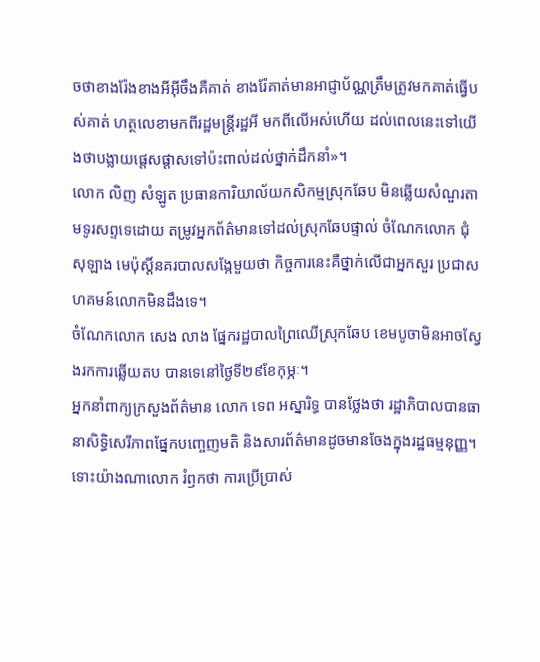ចថាខាងរ៉ែងខាងអីអ៊ីចឹងគឺគាត់ ខាងរ៉ែគាត់មានអាជ្ញាប័ណ្ណត្រឹមត្រូវមកគាត់ធ្វើបស់គាត់ ហត្ថលេខាមកពីរដ្ឋមន្ត្រីរដ្ឋអី មកពីលើអស់ហើយ ដល់ពេលនេះទៅយើងថាបង្លាយផ្តេសផ្តាសទៅប៉ះពាល់ដល់ថ្នាក់ដឹកនាំ»។
លោក លិញ សំឡូត ប្រធានការិយាល័យកសិកម្មស្រុកឆែប មិនឆ្លើយសំណួរតាមទូរសព្ទទេដោយ តម្រូវអ្នកព័ត៌មានទៅដល់ស្រុកឆែបផ្ទាល់ ចំណែកលោក ជុំ សុឡាង មេប៉ុស្តិ៍នគរបាលសង្កែមួយថា កិច្ចការនេះគឺថ្នាក់លើជាអ្នកសួរ ប្រជាសហគមន៍លោកមិនដឹងទេ។
ចំណែកលោក សេង លាង ផ្នែករដ្ឋបាលព្រៃឈើស្រុកឆែប ខេមបូចាមិនអាចស្វែងរកការឆ្លើយតប បានទេនៅថ្ងៃទី២៩ខែកុម្ភៈ។
អ្នកនាំពាក្យក្រសួងព័ត៌មាន លោក ទេព អស្នារិទ្ធ បានថ្លែងថា រដ្ឋាភិបាលបានធានាសិទ្ធិសេរីភាពផ្នែកបញ្ចេញមតិ និងសារព័ត៌មានដូចមានចែងក្នុងរដ្ឋធម្មនុញ្ញ។ ទោះយ៉ាងណាលោក រំឭកថា ការប្រើប្រាស់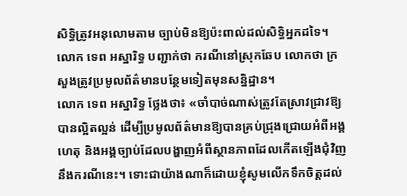សិទ្ធិត្រូវអនុលោមតាម ច្បាប់មិនឱ្យប៉ះពាល់ដល់សិទ្ធិអ្នកដទៃ។
លោក ទេព អស្នារិទ្ធ បញ្ជាក់ថា ករណីនៅស្រុកឆែប លោកថា ក្រសួងត្រូវប្រមូលព័ត៌មានបន្ថែមទៀតមុនសន្និដ្ឋាន។
លោក ទេព អស្នារិទ្ធ ថ្លែងថា៖ «ចាំបាច់ណាស់ត្រូវតែស្រាវជ្រាវឱ្យបានល្អិតល្អន់ ដើម្បីប្រមូលព័ត៌មានឱ្យបានគ្រប់ជ្រុងជ្រោយអំពីអង្គហេតុ និងអង្គច្បាប់ដែលបង្ហាញអំពីស្ថានភាពដែលកើតឡើងជុំវិញនឹងករណីនេះ។ ទោះជាយ៉ាងណាក៏ដោយខ្ញុំសូមលើកទឹកចិត្តដល់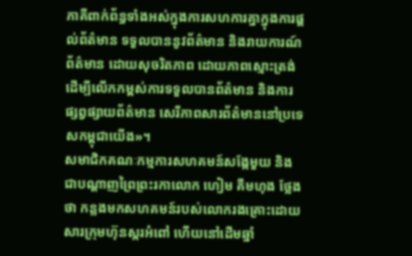ភាគីពាក់ព័ន្ធទាំងអស់ក្នុងការសហការគ្នាក្នុងការផ្តល់ព័ត៌មាន ទទួលបាននូវព័ត៌មាន និងរាយការណ៍ព័ត៌មាន ដោយសុចរិតភាព ដោយភាពស្មោះត្រង់ ដើម្បីលើកកម្ពស់ការទទួលបានព័ត៌មាន និងការផ្សព្វផ្សាយព័ត៌មាន សេរីភាពសារព័ត៌មាននៅប្រទេសកម្ពុជាយើង»។
សមាជិកគណៈកម្មការសហគមន៍សង្កែមួយ និងជាបណ្តាញព្រៃព្រះរកាលោក ហៀម គឹមហុង ថ្លែងថា កន្លងមកសហគមន៍របស់លោករងគ្រោះដោយសារក្រុមហ៊ុនស្ករអំពៅ ហើយនៅដើមឆ្នាំ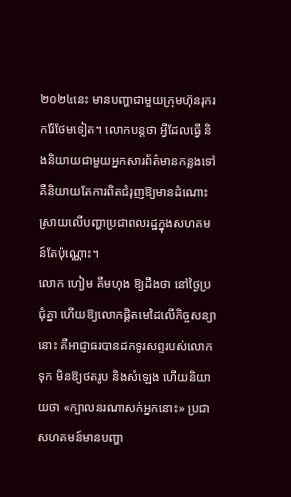២០២៤នេះ មានបញ្ហាជាមួយក្រុមហ៊ុនរុករករ៉ែថែមទៀត។ លោកបន្តថា អ្វីដែលធ្វើ និងនិយាយជាមួយអ្នកសារព័ត៌មានកន្លងទៅគឺនិយាយតែការពិតជំរុញឱ្យមានដំណោះស្រាយលើបញ្ហាប្រជាពលរដ្ឋក្នុងសហគមន៍តែប៉ុណ្ណោះ។
លោក ហៀម គឹមហុង ឱ្យដឹងថា នៅថ្ងៃប្រជុំគ្នា ហើយឱ្យលោកផ្តិតមេដៃលើកិច្ចសន្យានោះ គឺអាជ្ញាធរបានដកទូរសព្ទរបស់លោកទុក មិនឱ្យថតរូប និងសំឡេង ហើយនិយាយថា «ក្បាលនរណាសក់អ្នកនោះ» ប្រជាសហគមន៍មានបញ្ហា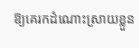ឱ្យគេរកដំណោះស្រាយខ្លួន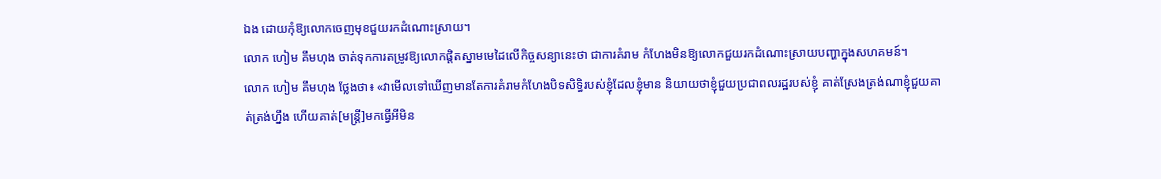ឯង ដោយកុំឱ្យលោកចេញមុខជួយរកដំណោះស្រាយ។
លោក ហៀម គឹមហុង ចាត់ទុកការតម្រូវឱ្យលោកផ្តិតស្នាមមេដៃលើកិច្ចសន្យានេះថា ជាការគំរាម កំហែងមិនឱ្យលោកជួយរកដំណោះស្រាយបញ្ហាក្នុងសហគមន៍។
លោក ហៀម គឹមហុង ថ្លែងថា៖ «វាមើលទៅឃើញមានតែការគំរាមកំហែងបិទសិទ្ធិរបស់ខ្ញុំដែលខ្ញុំមាន និយាយថាខ្ញុំជួយប្រជាពលរដ្ឋរបស់ខ្ញុំ គាត់ស្រែងត្រង់ណាខ្ញុំជួយគាត់ត្រង់ហ្នឹង ហើយគាត់[មន្ត្រី]មកធ្វើអីមិន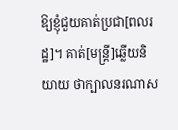ឱ្យខ្ញុំជួយគាត់ប្រជា[ពលរដ្ឋ]។ គាត់[មន្ត្រី]ឆ្លើយនិយាយ ថាក្បាលនរណាស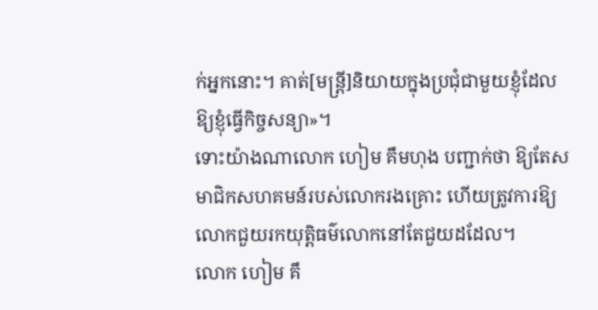ក់អ្នកនោះ។ គាត់[មន្ត្រី]និយាយក្នុងប្រជុំជាមួយខ្ញុំដែលឱ្យខ្ញុំធ្វើកិច្ចសន្យា»។
ទោះយ៉ាងណាលោក ហៀម គឹមហុង បញ្ជាក់ថា ឱ្យតែសមាជិកសហគមន៍របស់លោករងគ្រោះ ហើយត្រូវការឱ្យលោកជួយរកយុត្តិធម៌លោកនៅតែជួយដដែល។
លោក ហៀម គឹ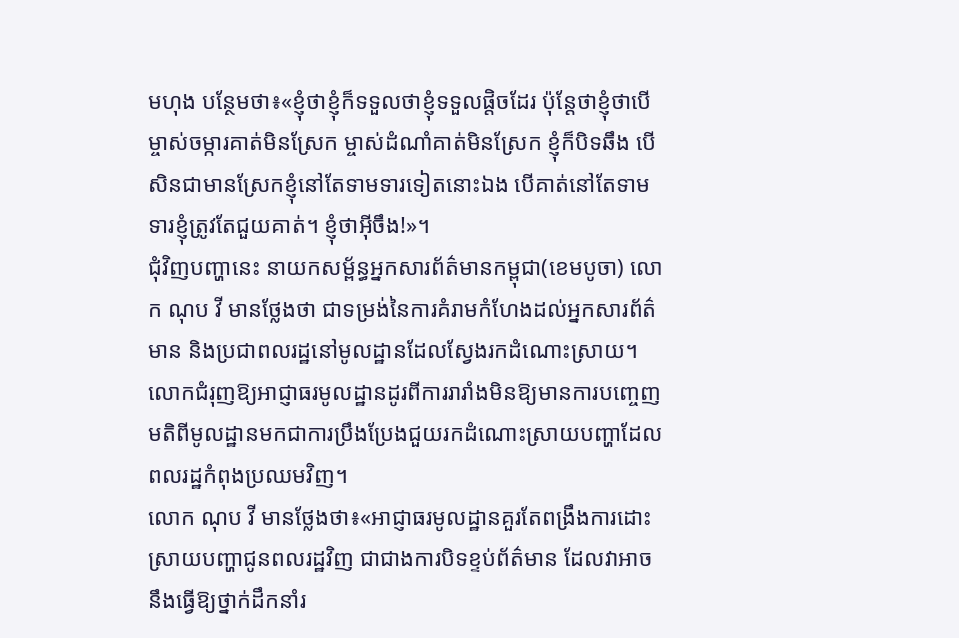មហុង បន្ថែមថា៖«ខ្ញុំថាខ្ញុំក៏ទទួលថាខ្ញុំទទួលផ្តិចដែរ ប៉ុន្តែថាខ្ញុំថាបើម្ចាស់ចម្ការគាត់មិនស្រែក ម្ចាស់ដំណាំគាត់មិនស្រែក ខ្ញុំក៏បិទឆឹង បើសិនជាមានស្រែកខ្ញុំនៅតែទាមទារទៀតនោះឯង បើគាត់នៅតែទាមទារខ្ញុំត្រូវតែជួយគាត់។ ខ្ញុំថាអ៊ីចឹង!»។
ជុំវិញបញ្ហានេះ នាយកសម្ព័ន្ធអ្នកសារព័ត៌មានកម្ពុជា(ខេមបូចា) លោក ណុប វី មានថ្លែងថា ជាទម្រង់នៃការគំរាមកំហែងដល់អ្នកសារព័ត៌មាន និងប្រជាពលរដ្ឋនៅមូលដ្ឋានដែលស្វែងរកដំណោះស្រាយ។ លោកជំរុញឱ្យអាជ្ញាធរមូលដ្ឋានដូរពីការរារាំងមិនឱ្យមានការបញ្ចេញមតិពីមូលដ្ឋានមកជាការប្រឹងប្រែងជួយរកដំណោះស្រាយបញ្ហាដែលពលរដ្ឋកំពុងប្រឈមវិញ។
លោក ណុប វី មានថ្លែងថា៖«អាជ្ញាធរមូលដ្ឋានគួរតែពង្រឹងការដោះស្រាយបញ្ហាជូនពលរដ្ឋវិញ ជាជាងការបិទខ្ទប់ព័ត៌មាន ដែលវាអាចនឹងធ្វើឱ្យថ្នាក់ដឹកនាំរ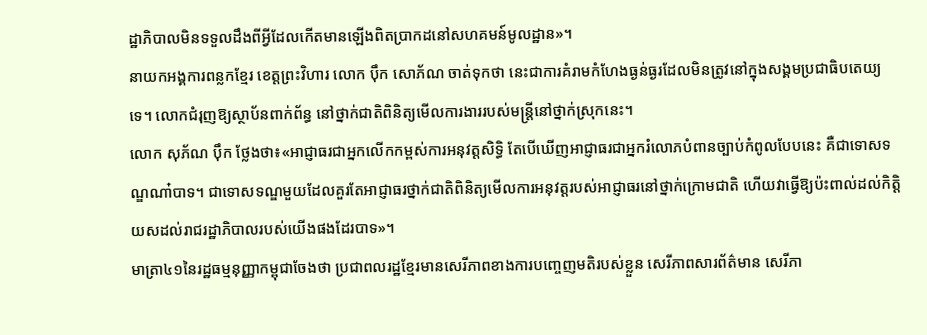ដ្ឋាភិបាលមិនទទួលដឹងពីអ្វីដែលកើតមានឡើងពិតប្រាកដនៅសហគមន៍មូលដ្ឋាន»។
នាយកអង្គការពន្លកខ្មែរ ខេត្តព្រះវិហារ លោក ប៉ឹក សោភ័ណ ចាត់ទុកថា នេះជាការគំរាមកំហែងធ្ងន់ធ្ងរដែលមិនត្រូវនៅក្នុងសង្គមប្រជាធិបតេយ្យទេ។ លោកជំរុញឱ្យស្ថាប័នពាក់ព័ន្ធ នៅថ្នាក់ជាតិពិនិត្យមើលការងាររបស់មន្ត្រីនៅថ្នាក់ស្រុកនេះ។
លោក សុភ័ណ ប៉ឹក ថ្លែងថា៖«អាជ្ញាធរជាអ្នកលើកកម្ពស់ការអនុវត្តសិទ្ធិ តែបើឃើញអាជ្ញាធរជាអ្នករំលោភបំពានច្បាប់កំពូលបែបនេះ គឺជាទោសទណ្ឌណា៎បាទ។ ជាទោសទណ្ឌមួយដែលគួរតែអាជ្ញាធរថ្នាក់ជាតិពិនិត្យមើលការអនុវត្តរបស់អាជ្ញាធរនៅថ្នាក់ក្រោមជាតិ ហើយវាធ្វើឱ្យប៉ះពាល់ដល់កិត្តិយសដល់រាជរដ្ឋាភិបាលរបស់យើងផងដែរបាទ»។
មាត្រា៤១នៃរដ្ឋធម្មនុញ្ញាកម្ពុជាចែងថា ប្រជាពលរដ្ឋខ្មែរមានសេរីភាពខាងការបញ្ចេញមតិរបស់ខ្លួន សេរីភាពសារព័ត៌មាន សេរីភា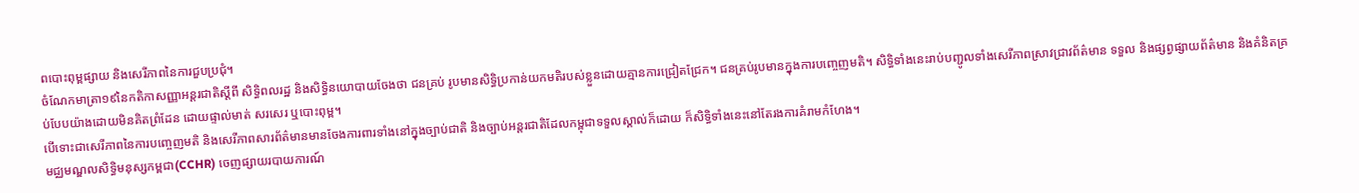ពបោះពុម្ពផ្សាយ និងសេរីភាពនៃការជួបប្រជុំ។
ចំណែកមាត្រា១៩នៃកតិកាសញ្ញាអន្តរជាតិស្តីពី សិទ្ធិពលរដ្ឋ និងសិទ្ធិនយោបាយចែងថា ជនគ្រប់ រូបមានសិទ្ធិប្រកាន់យកមតិរបស់ខ្លួនដោយគ្មានការជ្រៀតជ្រែក។ ជនគ្រប់រូបមានក្នុងការបញ្ចេញមតិ។ សិទ្ធិទាំងនេះរាប់បញ្ជូលទាំងសេរីភាពស្រាវជ្រាវព័ត៌មាន ទទួល និងផ្សព្វផ្សាយព័ត៌មាន និងគំនិតគ្រប់បែបយ៉ាងដោយមិនគិតព្រំដែន ដោយផ្ទាល់មាត់ សរសេរ ឬបោះពុម្ព។
បើទោះជាសេរីភាពនៃការបញ្ចេញមតិ និងសេរីភាពសារព័ត៌មានមានចែងការពារទាំងនៅក្នុងច្បាប់ជាតិ និងច្បាប់អន្តរជាតិដែលកម្ពុជាទទួលស្គាល់ក៏ដោយ ក៏សិទ្ធិទាំងនេះនៅតែរងការគំរាមកំហែង។
មជ្ឈមណ្ឌលសិទ្ធិមនុស្សកម្ពជា(CCHR) ចេញផ្សាយរបាយការណ៍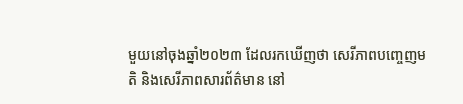មួយនៅចុងឆ្នាំ២០២៣ ដែលរកឃើញថា សេរីភាពបញ្ចេញមតិ និងសេរីភាពសារព័ត៌មាន នៅ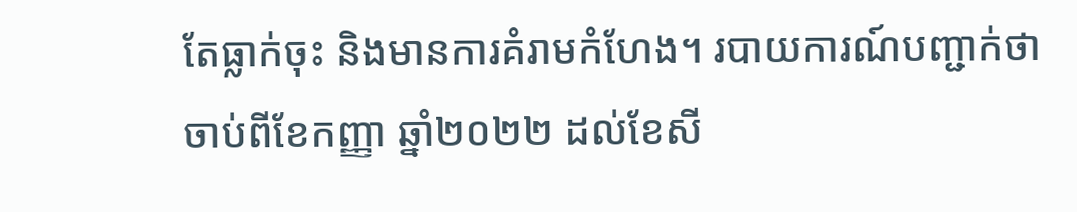តែធ្លាក់ចុះ និងមានការគំរាមកំហែង។ របាយការណ៍បញ្ជាក់ថា ចាប់ពីខែកញ្ញា ឆ្នាំ២០២២ ដល់ខែសី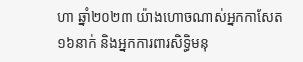ហា ឆ្នាំ២០២៣ យ៉ាងហោចណាស់អ្នកកាសែត១៦នាក់ និងអ្នកការពារសិទ្ធិមនុ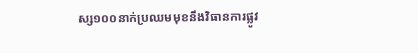ស្ស១០០នាក់ប្រឈមមុខនឹងវិធានការផ្លូវ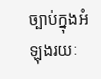ច្បាប់ក្នុងអំឡុងរយៈ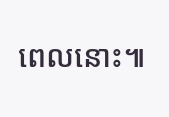ពេលនោះ៕